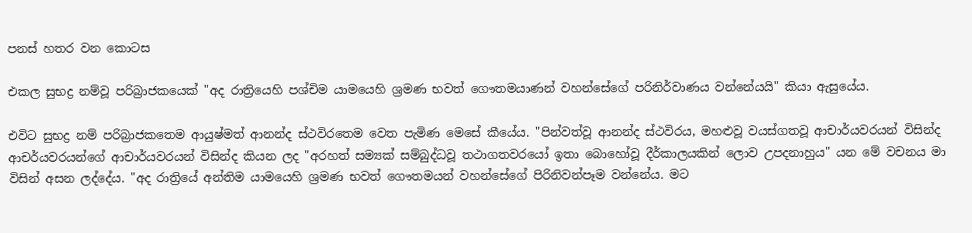පනස් හතර වන කොටස

එකල සුභද්‍ර නම්වූ පරිබ්‍රාජකයෙක් "අද රාත්‍රියෙහි පශ්චිම යාමයෙහි ශ්‍රමණ භවත් ගෞතමයාණන් වහන්සේගේ පරිනිර්වාණය වන්නේයයි" කියා ඇසුයේය.

එවිට සුභද්‍ර නම් පරිබ්‍රාජකතෙම ආයුෂ්මත් ආනන්ද ස්ථවිරතෙම වෙත පැමිණ මෙසේ කීයේය. "පින්වත්වූ ආනන්ද ස්ථවිරය, මහළුවූ වයස්ගතවූ ආචාර්යවරයන් විසින්ද ආචර්යවරයන්ගේ ආචාර්යවරයන් විසින්ද කියන ලද "අරහත් සම්‍යක් සම්බුද්ධවූ තථාගතවරයෝ ඉතා බොහෝවූ දීර්කාලයකින් ලොව උපදනාහුය" යන මේ වචනය මා විසින් අසන ලද්දේය. "අද රාත්‍රියේ අන්තිම යාමයෙහි ශ්‍රමණ භවත් ගෞතමයන් වහන්සේගේ පිරිනිවන්පෑම වන්නේය. මට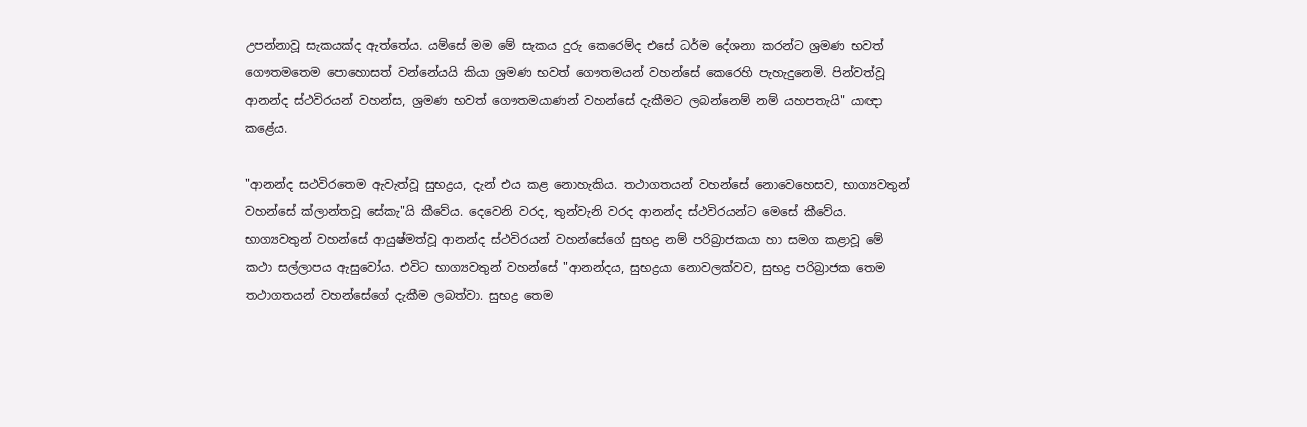උපන්නාවූ සැකයක්ද ඇත්තේය. යම්සේ මම මේ සැකය දුරු කෙරෙම්ද එසේ ධර්ම දේශනා කරන්ට ශ්‍රමණ භවත් ගෞතමතෙම පොහොසත් වන්නේයයි කියා ශ්‍රමණ භවත් ගෞතමයන් වහන්සේ කෙරෙහි පැහැදුනෙමි. පින්වත්වූ ආනන්ද ස්ථවිරයන් වහන්ස, ශ්‍රමණ භවත් ගෞතමයාණන් වහන්සේ දැකීමට ලබන්නෙම් නම් යහපතැයි" යාඥා කළේය.

"ආනන්ද සථවිරතෙම ඇවැත්වූ සුභද්‍රය, දැන් එය කළ නොහැකිය. තථාගතයන් වහන්සේ නොවෙහෙසව, භාග්‍යවතුන් වහන්සේ ක්ලාන්තවූ සේකැ"යි කීවේය. දෙවෙනි වරද, තුන්වැනි වරද ආනන්ද ස්ථවිරයන්ට මෙසේ කීවේය. භාග්‍යවතුන් වහන්සේ ආයුෂ්මත්වූ ආනන්ද ස්ථවිරයන් වහන්සේගේ සුභද්‍ර නම් පරිබ්‍රාජකයා හා සමග කළාවූ මේ කථා සල්ලාපය ඇසුවෝය. එවිට භාග්‍යවතුන් වහන්සේ "ආනන්දය, සුභද්‍රයා නොවලක්වව, සුභද්‍ර පරිබ්‍රාජක තෙම තථාගතයන් වහන්සේගේ දැකීම ලබත්වා. සුභද්‍ර තෙම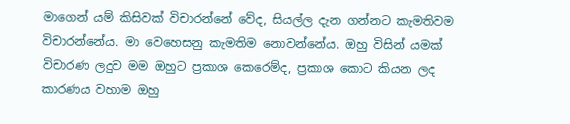මාගෙන් යම් කිසිවක් විචාරන්නේ වේද, සියල්ල දැන ගන්නට කැමතිවම විචාරන්නේය. මා වෙහෙසනු කැමතිම නොවන්නේය. ඔහු විසින් යමක් විචාරණ ලදුව මම ඔහුට ප්‍රකාශ කෙරෙම්ද, ප්‍රකාශ කොට කියන ලද කාරණය වහාම ඔහු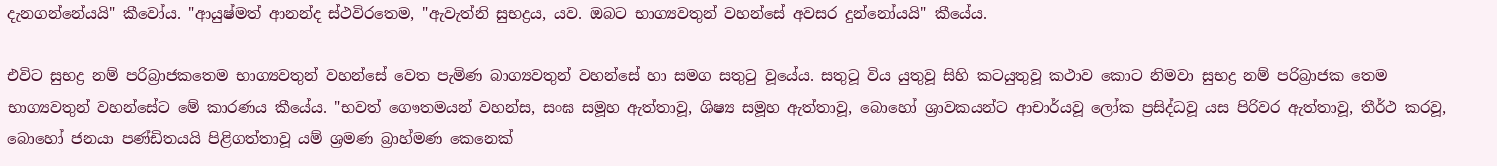දැනගන්නේයයි" කීවෝය. "ආයුෂ්මත් ආනන්ද ස්ථවිරතෙම, "ඇවැත්නි සුභද්‍රය, යව. ඔබට භාග්‍යවතුන් වහන්සේ අවසර දුන්නෝයයි" කීයේය.

එවිට සුභද්‍ර නම් පරිබ්‍රාජකතෙම භාග්‍යවතුන් වහන්සේ වෙත පැමිණ බාග්‍යවතුන් වහන්සේ හා සමග සතුටු වූයේය. සතුටූ විය යුතුවූ සිහි කටයුතුවූ කථාව කොට නිමවා සුභද්‍ර නම් පරිබ්‍රාජක තෙම භාග්‍යවතුන් වහන්සේට මේ කාරණය කීයේය. "භවත් ගෞතමයන් වහන්ස, සංඝ සමූහ ඇත්තාවූ, ශිෂ්‍ය සමූහ ඇත්තාවූ, බොහෝ ශ්‍රාවකයන්ට ආචාර්යවූ ලෝක ප්‍රසිද්ධවූ යස පිරිවර ඇත්තාවූ, තීර්ථ කරවූ, බොහෝ ජනයා පණ්ඩිතයයි පිළිගත්තාවූ යම් ශ්‍රමණ බ්‍රාහ්මණ කෙනෙක්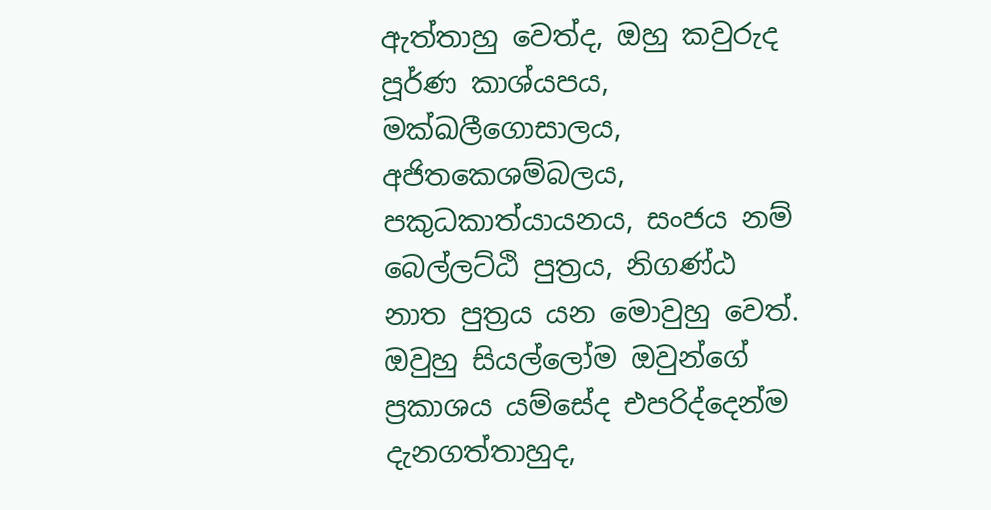ඇත්තාහු වෙත්ද, ඔහු කවුරුද පූර්ණ කාශ්යපය, මක්ඛලීගොසාලය, අජිතකෙශම්බලය, පකුධකාත්යායනය, සංජය නම් බෙල්ලට්ඨි පුත්‍රය, නිගණ්ඨ නාත පුත්‍රය යන මොවුහු වෙත්. ඔවුහු සියල්ලෝම ඔවුන්ගේ ප්‍රකාශය යම්සේද එපරිද්දෙන්ම දැනගත්තාහුද,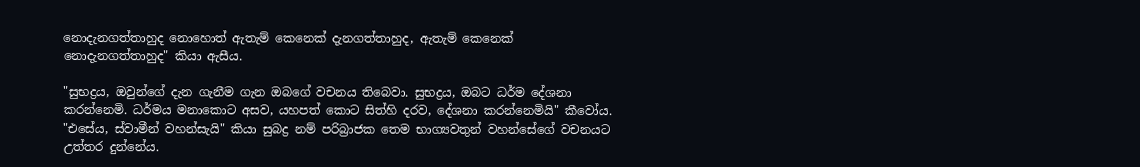නොදැනගත්තාහුද නොහොත් ඇතැම් කෙනෙක් දැනගත්තාහුද, ඇතැම් කෙනෙක් නොදැනගත්තාහුද" කියා ඇසීය.

"සුභද්‍රය, ඔවුන්ගේ දැන ගැනීම ගැන ඔබගේ වචනය තිබෙවා. සුභද්‍රය, ඔබට ධර්ම දේශනා කරන්නෙමි. ධර්මය මනාකොට අසව, යහපත් කොට සිත්හි දරව, දේශනා කරන්නෙමියි" කීවෝය. "එසේය, ස්වාමීන් වහන්සැයි" කියා සුබද්‍ර නම් පරිබ්‍රාජක තෙම භාග්‍යවතුන් වහන්සේගේ වචනයට උත්තර දුන්නේය.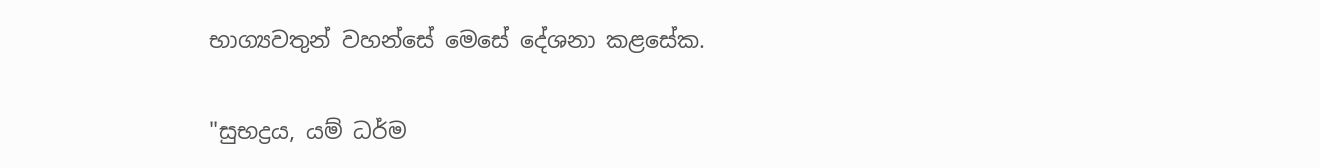භාග්‍යවතුන් වහන්සේ මෙසේ දේශනා කළසේක.

"සුභද්‍රය, යම් ධර්ම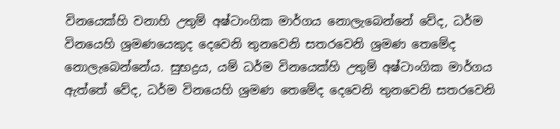විනයෙක්හි වනාහි උතුම් අෂ්ටාංගික මාර්ගය නොලැබෙන්නේ වේද, ධර්ම විනයෙහි ශ්‍රමණයෙකුද දෙවෙනි තුනවෙනි සතරවෙනි ශ්‍රමණ තෙමේද නොලැබෙන්නේය. සුභද්‍රය, යම් ධර්ම විනයෙක්හි උතුම් අෂ්ටාංගික මාර්ගය ඇත්තේ වේද, ධර්ම විනයෙහි ශ්‍රමණ තෙමේද දෙවෙනි තුනවෙනි සතරවෙනි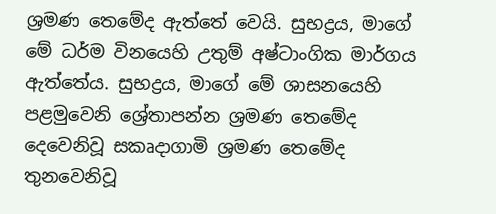ශ්‍රමණ තෙමේද ඇත්තේ වෙයි. සුභද්‍රය, මාගේ මේ ධර්ම විනයෙහි උතුම් අෂ්ටාංගික මාර්ගය ඇත්තේය. සුභද්‍රය, මාගේ මේ ශාසනයෙහි පළමුවෙනි ශ්‍රේතාපන්න ශ්‍රමණ තෙමේද දෙවෙනිවූ සකෘදාගාමි ශ්‍රමණ තෙමේද තුනවෙනිවූ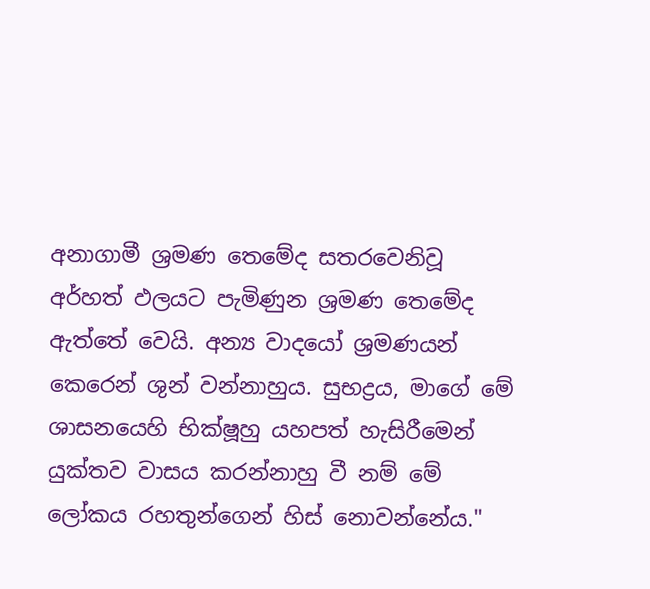අනාගාමී ශ්‍රමණ තෙමේද සතරවෙනිවූ අර්හත් ඵලයට පැමිණුන ශ්‍රමණ තෙමේද ඇත්තේ වෙයි. අන්‍ය වාදයෝ ශ්‍රමණයන් කෙරෙන් ශුන් වන්නාහුය. සුභද්‍රය, මාගේ මේ ශාසනයෙහි භික්ෂූහු යහපත් හැසිරීමෙන් යුක්තව වාසය කරන්නාහු වී නම් මේ ලෝකය රහතුන්ගෙන් හිස් නොවන්නේය."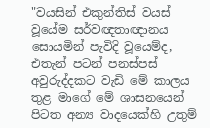"වයසින් එකුන්තිස් වයස් වූයේම සර්වඥතාඥානය සොයමින් පැවිදි වූයෙම්ද, එතැන් පටන් පනස්පස් අවුරුද්දකට වැඩි මේ කාලය තුළ මාගේ මේ ශාසනයෙන් පිටත අන්‍ය වාදයෙක්හි උතුම්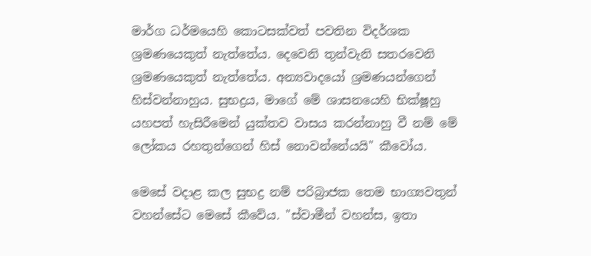මාර්ග ධර්මයෙහි කොටසක්වත් පවතින විදර්ශක ශ්‍රමණයෙකුත් නැත්තේය. දෙවෙනි තුන්වැනි සතරවෙනි ශ්‍රමණයෙකුත් නැත්තේය. අන්‍යවාදයෝ ශ්‍රමණයන්ගෙන් හිස්වන්නාහුය. සුභද්‍රය, මාගේ මේ ශාසනයෙහි භික්ෂූහු යහපත් හැසිරීමෙන් යුක්තව වාසය කරන්නාහු වී නම් මේ ලෝකය රහතුන්ගෙන් හිස් නොවන්නේයයි" කීවෝය.

මෙසේ වදාළ කල සුභද්‍ර නම් පරිබ්‍රාජක තෙම භාග්‍යවතුන් වහන්සේට මෙසේ කීවේය. "ස්වාමීන් වහන්ස, ඉතා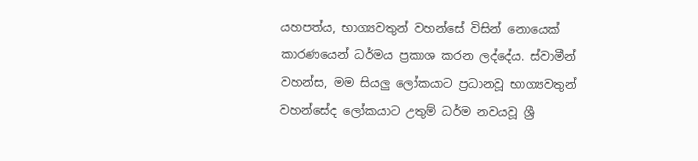යහපත්ය, භාග්‍යවතුන් වහන්සේ විසින් නොයෙක් කාරණයෙන් ධර්මය ප්‍රකාශ කරන ලද්දේය. ස්වාමීන් වහන්ස, මම සියලු ලෝකයාට ප්‍රධානවූ භාග්‍යවතුන් වහන්සේද ලෝකයාට උතුම් ධර්ම නවයවූ ශ්‍රී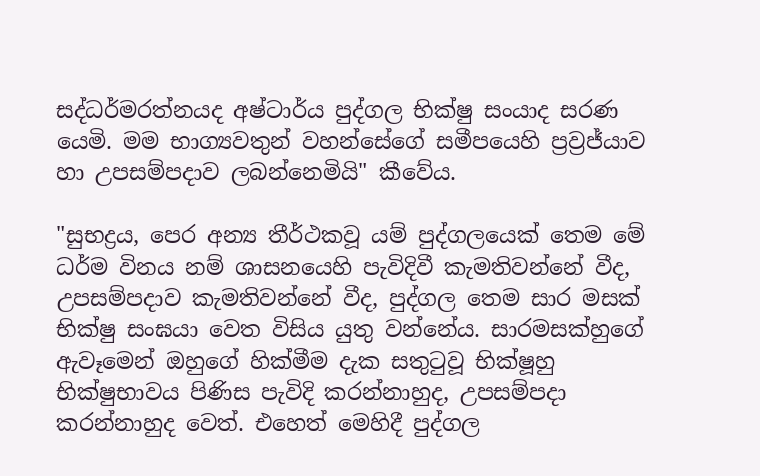සද්ධර්මරත්නයද අෂ්ටාර්ය පුද්ගල භික්ෂු සංයාද සරණ යෙමි. මම භාග්‍යවතුන් වහන්සේගේ සමීපයෙහි ප්‍රව්‍රජ්යාව හා උපසම්පදාව ලබන්නෙමියි" කීවේය.

"සුභද්‍රය, පෙර අන්‍ය තීර්ථකවූ යම් පුද්ගලයෙක් තෙම මේ ධර්ම විනය නම් ශාසනයෙහි පැවිදිවී කැමතිවන්නේ වීද, උපසම්පදාව කැමතිවන්නේ වීද, පුද්ගල තෙම සාර මසක් භික්ෂු සංඝයා වෙත විසිය යුතු වන්නේය. සාරමසක්හුගේ ඇවෑමෙන් ඔහුගේ හික්මීම දැක සතුටුවූ භික්ෂූහු භික්ෂුභාවය පිණිස පැවිදි කරන්නාහුද, උපසම්පදා කරන්නාහුද වෙත්. එහෙත් මෙහිදී පුද්ගල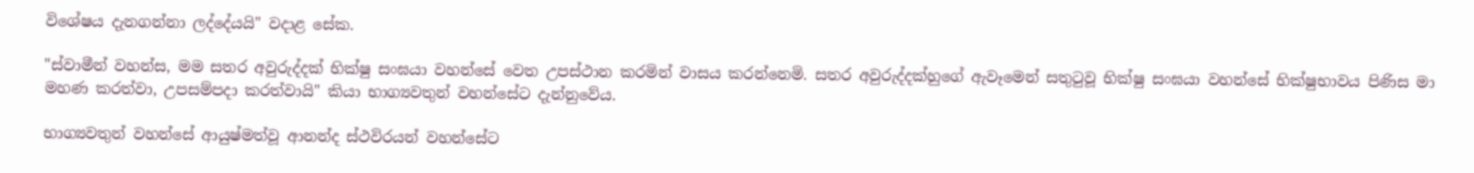විශේෂය දැනගන්නා ලද්දේයයි" වදාළ සේක.

"ස්වාමීන් වහන්ස, මම සතර අවුරුද්දක් භික්ෂු සංඝයා වහන්සේ වෙත උපස්ථාන කරමින් වාසය කරන්නෙමි. සතර අවුරුද්දක්හුගේ ඇවෑමෙන් සතුටුවූ භික්ෂු සංඝයා වහන්සේ භික්ෂුභාවය පිණිස මා මහණ කරත්වා, උපසම්පදා කරත්වායි" කියා භාග්‍යවතුන් වහන්සේට දැන්නුවේය.

භාග්‍යවතුන් වහන්සේ ආයුෂ්මත්වූ ආනන්ද ස්ථවිරයන් වහන්සේට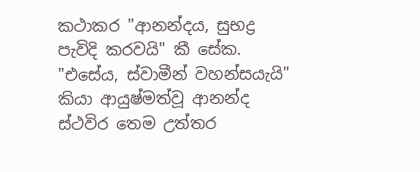කථාකර "ආනන්දය, සුභද්‍ර පැවිදි කරවයි" කී සේක. "එසේය, ස්වාමීන් වහන්සයැයි" කියා ආයුෂ්මත්වූ ආනන්ද ස්ථවිර තෙම උත්තර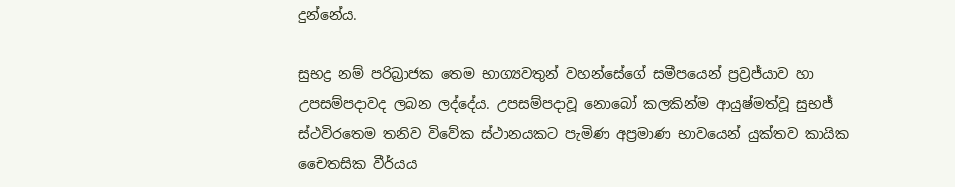දුන්නේය.

සුභද්‍ර නම් පරිබ්‍රාජක තෙම භාග්‍යවතුන් වහන්සේගේ සමීපයෙන් ප්‍රව්‍රජ්යාව හා උපසම්පදාවද ලබන ලද්දේය. උපසම්පදාවූ නොබෝ කලකින්ම ආයුෂ්මත්වූ සුභජ් ස්ථවිරතෙම තනිව විවේක ස්ථානයකට පැමිණ අප්‍රමාණ භාවයෙන් යුක්තව කායික චෛතසික වීර්යය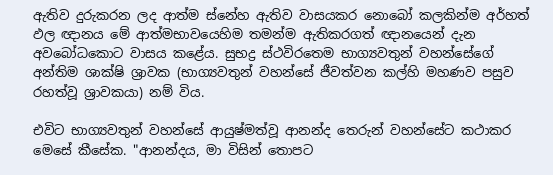ඇතිව දුරුකරන ලද ආත්ම ස්නේහ ඇතිව වාසයකර නොබෝ කලකින්ම අර්හත් ඵල ඥානය මේ ආත්මභාවයෙහිම තමන්ම ඇතිකරගත් ඥානයෙන් දැන අවබෝධකොට වාසය කළේය. සුභද්‍ර ස්ථවිරතෙම භාග්‍යවතුන් වහන්සේගේ අන්තිම ශාක්ෂි ශ්‍රාවක (භාග්‍යවතුන් වහන්සේ ජීවත්වන කල්හි මහණව පසුව රහත්වූ ශ්‍රාවකයා) නම් විය.

එවිට භාග්‍යවතුන් වහන්සේ ආයුෂ්මත්වූ ආනන්ද තෙරුන් වහන්සේට කථාකර මෙසේ කීසේක. "ආනන්දය, මා විසින් තොපට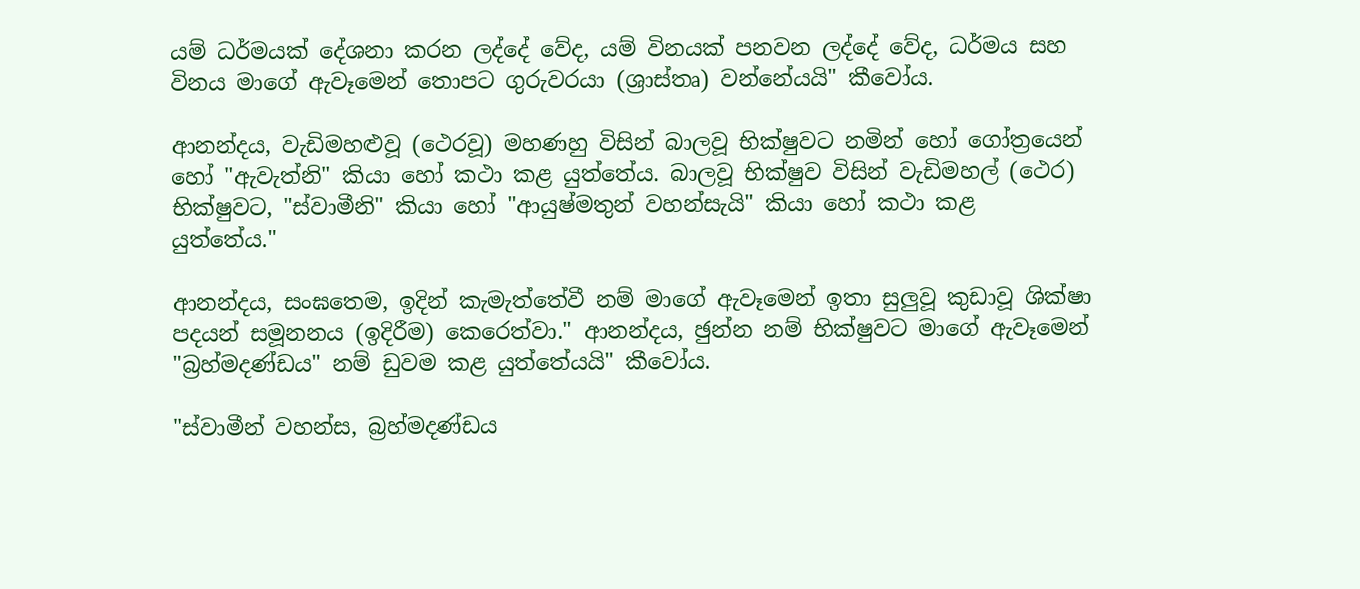යම් ධර්මයක් දේශනා කරන ලද්දේ වේද, යම් විනයක් පනවන ලද්දේ වේද, ධර්මය සහ විනය මාගේ ඇවෑමෙන් තොපට ගුරුවරයා (ශ්‍රාස්තෘ) වන්නේයයි" කීවෝය.

ආනන්දය, වැඩිමහළුවූ (ථෙරවූ) මහණහු විසින් බාලවූ භික්ෂුවට නමින් හෝ ගෝත්‍රයෙන් හෝ "ඇවැත්නි" කියා හෝ කථා කළ යුත්තේය. බාලවූ භික්ෂුව විසින් වැඩිමහල් (ථෙර) භික්ෂුවට, "ස්වාමීනි" කියා හෝ "ආයුෂ්මතුන් වහන්සැයි" කියා හෝ කථා කළ යුත්තේය."

ආනන්දය, සංඝතෙම, ඉදින් කැමැත්තේවී නම් මාගේ ඇවෑමෙන් ඉතා සුලුවූ කුඩාවූ ශික්ෂා පදයන් සමූනනය (ඉදිරීම) කෙරෙත්වා." ආනන්දය, ඡුන්න නම් භික්ෂුවට මාගේ ඇවෑමෙන් "බ්‍රහ්මදණ්ඩය" නම් ඩුවම කළ යුත්තේයයි" කීවෝය.

"ස්වාමීන් වහන්ස, බ්‍රහ්මදණ්ඩය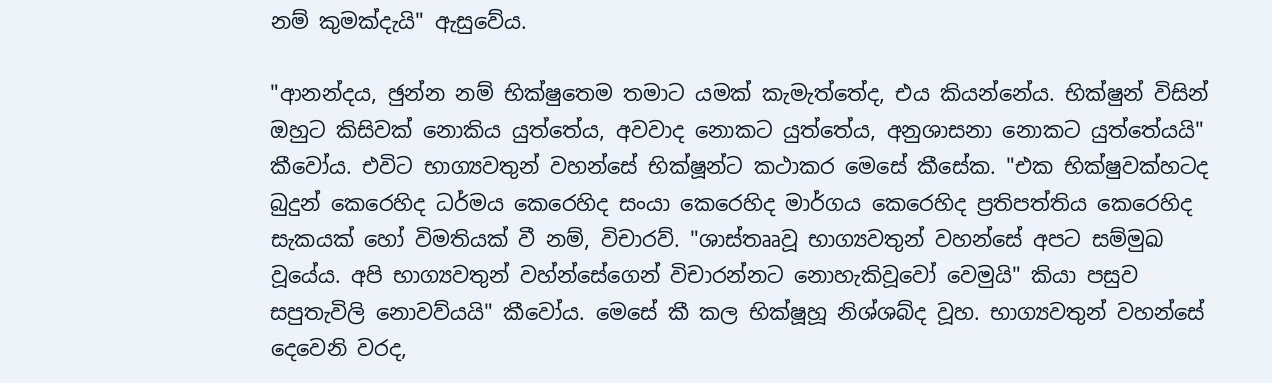නම් කුමක්දැයි" ඇසුවේය.

"ආනන්දය, ඡුන්න නම් භික්ෂුතෙම තමාට යමක් කැමැත්තේද, එය කියන්නේය. භික්ෂුන් විසින් ඔහුට කිසිවක් නොකිය යුත්තේය, අවවාද නොකට යුත්තේය, අනුශාසනා නොකට යුත්තේයයි" කීවෝය. එවිට භාග්‍යවතුන් වහන්සේ භික්ෂූන්ට කථාකර මෙසේ කීසේක. "එක භික්ෂුවක්හටද බුදුන් කෙරෙහිද ධර්මය කෙරෙහිද සංයා කෙරෙහිද මාර්ගය කෙරෙහිද ප්‍රතිපත්තිය කෙරෙහිද සැකයක් හෝ විමතියක් වී නම්, විචාරව්. "ශාස්තෲවූ භාග්‍යවතුන් වහන්සේ අපට සම්මුඛ වූයේය. අපි භාග්‍යවතුන් වහ්න්සේගෙන් විචාරන්නට නොහැකිවූවෝ වෙමුයි" කියා පසුව සපුතැවිලි නොවව්යයි" කීවෝය. මෙසේ කී කල භික්ෂූහූ නිශ්ශබ්ද වූහ. භාග්‍යවතුන් වහන්සේ දෙවෙනි වරද,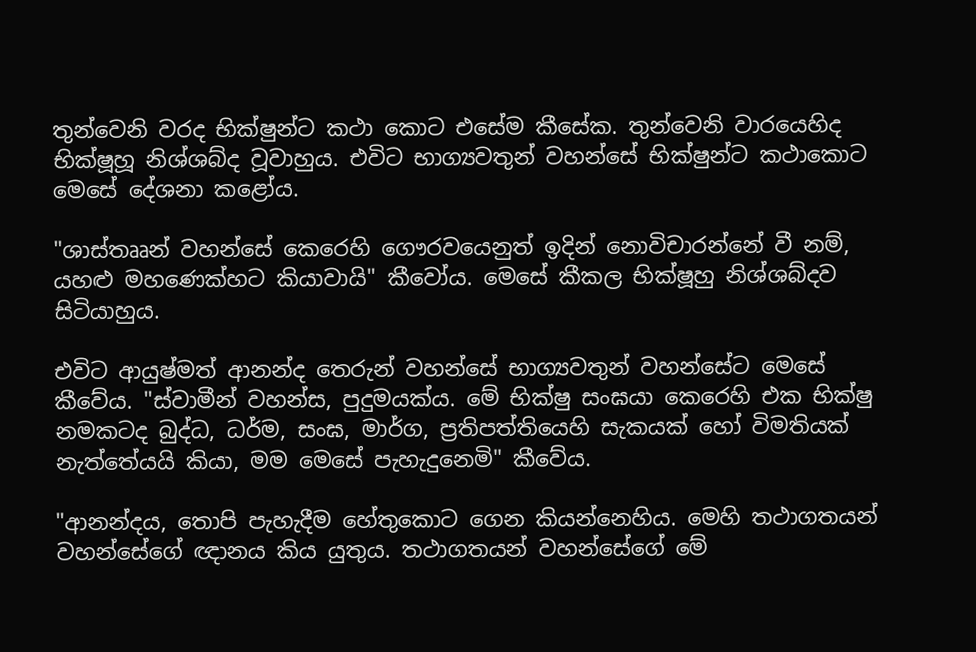තුන්වෙනි වරද භික්ෂුන්ට කථා කොට එසේම කීසේක. තුන්වෙනි වාරයෙහිද භික්ෂූහූ නිශ්ශබ්ද වූවාහුය. එවිට භාග්‍යවතුන් වහන්සේ භික්ෂුන්ට කථාකොට මෙසේ දේශනා කළෝය.

"ශාස්තෲන් වහන්සේ කෙරෙහි ගෞරවයෙනුත් ඉදින් නොවිචාරන්නේ වී නම්, යහළු මහණෙක්හට කියාවායි" කීවෝය. මෙසේ කීකල භික්ෂූහු නිශ්ශබ්දව සිටියාහුය.

එවිට ආයුෂ්මත් ආනන්ද තෙරුන් වහන්සේ භාග්‍යවතුන් වහන්සේට මෙසේ කීවේය. "ස්වාමීන් වහන්ස, පුදුමයක්ය. මේ භික්ෂු සංඝයා කෙරෙහි එක භික්ෂු නමකටද බුද්ධ, ධර්ම, සංඝ, මාර්ග, ප්‍රතිපත්තියෙහි සැකයක් හෝ විමතියක් නැත්තේයයි කියා, මම මෙසේ පැහැදුනෙමි" කීවේය.

"ආනන්දය, තොපි පැහැදීම හේතුකොට ගෙන කියන්නෙහිය. මෙහි තථාගතයන් වහන්සේගේ ඥානය කිය යුතුය. තථාගතයන් වහන්සේගේ මේ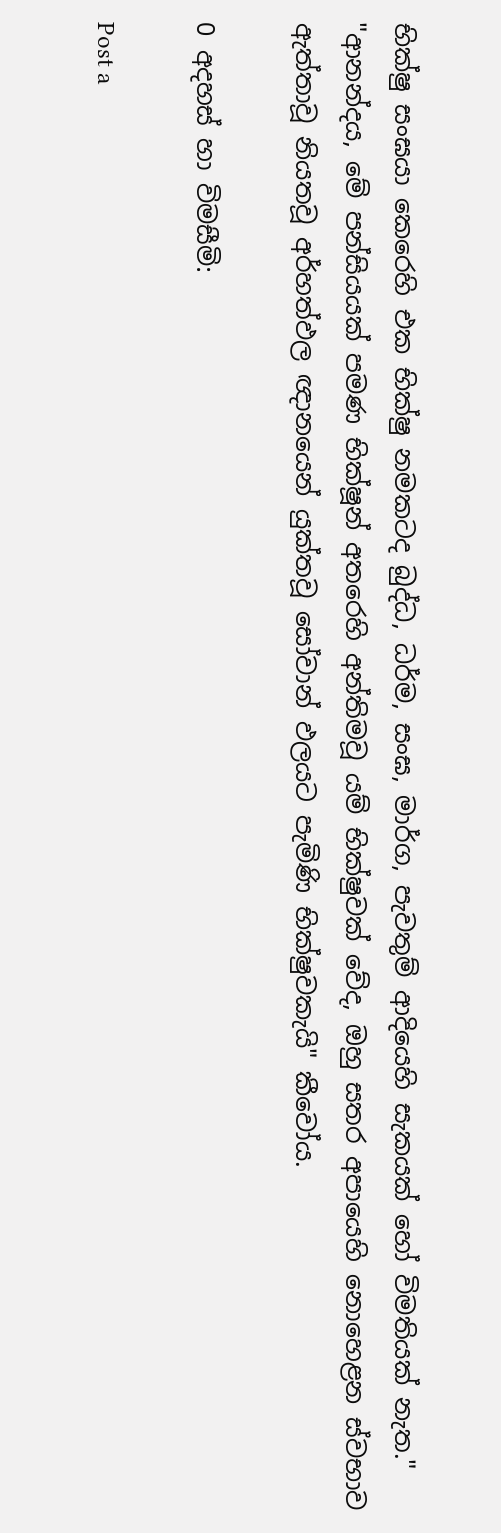භික්ෂු සංඝයා කෙරෙහි එක භික්ෂු නමකටද බුද්ධ, ධර්ම, සංඝ, මාර්ග, පැවතුම් ආදියෙහි සැකයක් හෝ විමතියක් නැත." "ආනන්දය, මේ පන්සියයක් පමණ භික්ෂූන් අතරෙහි අන්තිමවූ යම් භික්ෂුවක් වේද, ඔහු සතර අපායෙහි නොහෙළන ස්වභාව ඇත්තාවූ නියතවූ අර්හත්ඵල ඥානයෙන් යුක්තවූ සෝවාන් ඵලයට පැමිණි භික්ෂුවකැයි" කීවෝය.

0 අදහස් හා විමසීමි:

Post a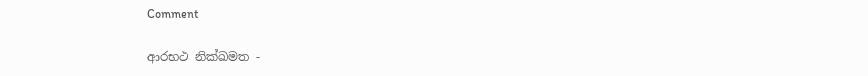Comment

ආරභථ නික්ඛමත -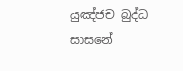යුඤ්ජච බුද්ධ සාසනේ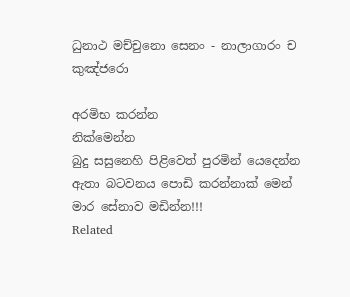ධුනාථ මච්චුනො සෙනං - නාලාගාරං ච කුඤ්ජරො

අරමිභ කරන්න
නික්මෙන්න
බුදු සසුනෙහි පිළිවෙත් පුරමින් යෙදෙන්න
ඇතා බටවන‍ය පොඩි කරන්නාක් මෙන්
මාර සේනාව මඩින්න!!!
Related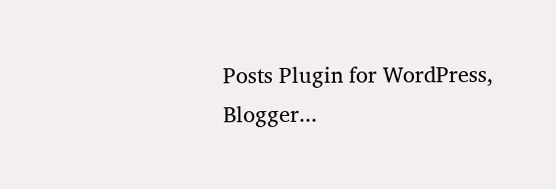Posts Plugin for WordPress, Blogger...